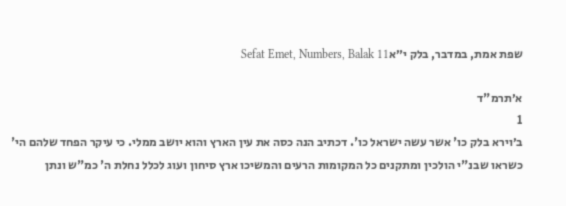שפת אמת, במדבר, בלק י״אSefat Emet, Numbers, Balak 11

א׳תרמ"ד
1
ב׳וירא בלק כו' אשר עשה ישראל כו'. דכתיב הנה כסה את עין הארץ והוא יושב ממלי. כי עיקר הפחד שלהם הי' כשראו שבנ"י הולכין ומתקנים כל המקומות הרעים והמשיכו ארץ סיחון ועוג לכלל נחלת ה' כמ"ש ונתן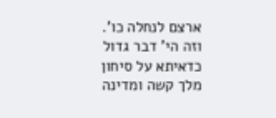ארצם לנחלה כו'. וזה הי' דבר גדול כדאיתא על סיחון מלך קשה ומדינה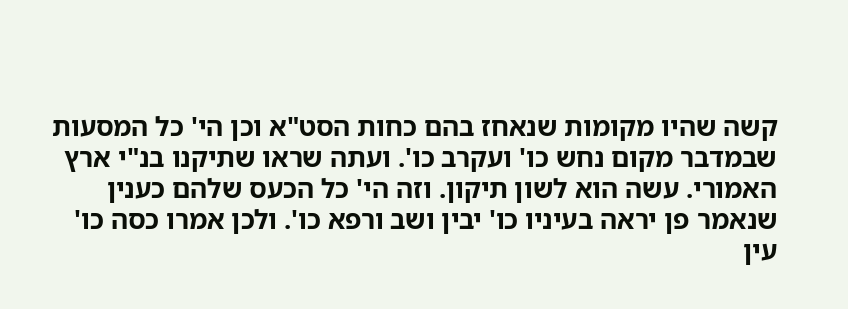קשה שהיו מקומות שנאחז בהם כחות הסט"א וכן הי' כל המסעות שבמדבר מקום נחש כו' ועקרב כו'. ועתה שראו שתיקנו בנ"י ארץ האמורי. עשה הוא לשון תיקון. וזה הי' כל הכעס שלהם כענין שנאמר פן יראה בעיניו כו' יבין ושב ורפא כו'. ולכן אמרו כסה כו' עין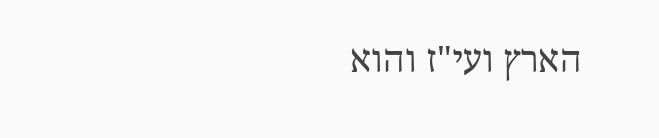הארץ ועי"ז והוא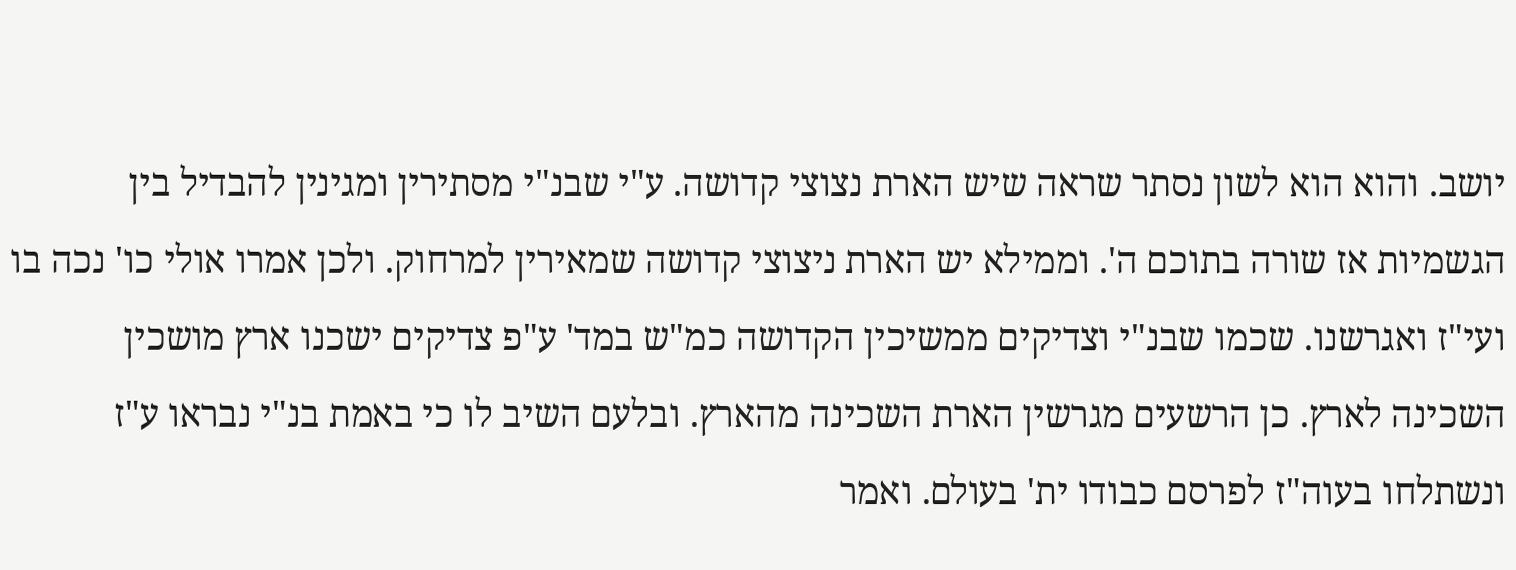יושב. והוא הוא לשון נסתר שראה שיש הארת נצוצי קדושה. ע"י שבנ"י מסתירין ומגינין להבדיל בין הגשמיות אז שורה בתוכם ה'. וממילא יש הארת ניצוצי קדושה שמאירין למרחוק. ולכן אמרו אולי כו' נכה בו ועי"ז ואגרשנו. שכמו שבנ"י וצדיקים ממשיכין הקדושה כמ"ש במד' ע"פ צדיקים ישכנו ארץ מושכין השכינה לארץ. כן הרשעים מגרשין הארת השכינה מהארץ. ובלעם השיב לו כי באמת בנ"י נבראו ע"ז ונשתלחו בעוה"ז לפרסם כבודו ית' בעולם. ואמר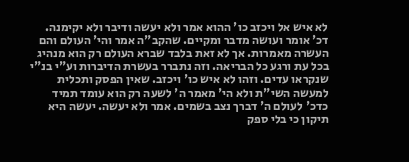לא איש אל ויכזב כו' ההוא אמר ולא יעשה ודיבר ולא יקימנה. דכ' אומר ועושה מדבר ומקיים. שהקב"ה אמר והי' העולם והם העשרה מאמרות. אך לא זאת בלבד שברא העולם רק הוא מנהיג בכל עת ורגע כל הבריאה. וזה נתברר בעשרת הדיברות וע"י בנ"י שנקראו עדים. וזהו לא איש כו' ויכזב. שאין הפסק ותכלית למעשה השי"ת ולא הי' מאמר ה' לשעה רק הוא עומד תמיד כדכ' לעולם ה' דברך נצב בשמים. אמר ולא יעשה. יעשה היא תיקון כי בלי ספק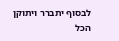לבסוף יתברר ויתוקן הכל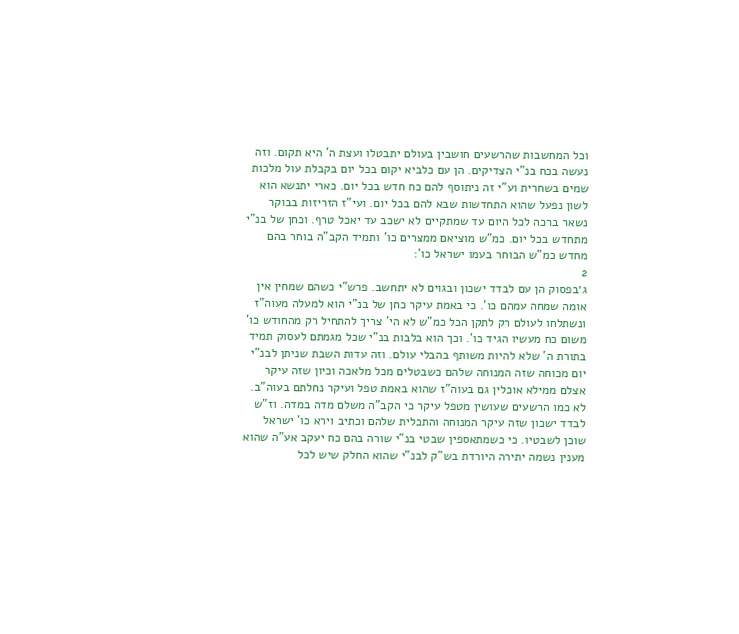וכל המחשבות שהרשעים חושבין בעולם יתבטלו ועצת ה' היא תקום. וזה נעשה בכח בנ"י הצדיקים. הן עם כלביא יקום בכל יום בקבלת עול מלכות שמים בשחרית וע"י זה ניתוסף להם כח חדש בכל יום. כארי יתנשא הוא לשון נפעל שהוא התחדשות שבא להם בכל יום. ועי"ז הזריזות בבוקר נשאר ברכה לכל היום עד שמתקיים לא ישכב עד יאכל טרף. וכחן של בנ"י מתחדש בכל יום. כמ"ש מוציאם ממצרים כו' ותמיד הקב"ה בוחר בהם מחדש כמ"ש הבוחר בעמו ישראל כו':
2
ג׳בפסוק הן עם לבדד ישכון ובגוים לא יתחשב. פרש"י כשהם שמחין אין אומה שמחה עמהם כו'. כי באמת עיקר כחן של בנ"י הוא למעלה מעוה"ז ונשתלחו לעולם רק לתקן הכל כמ"ש לא הי' צריך להתחיל רק מהחודש כו' משום כח מעשיו הגיד כו'. וכך הוא בלבות בנ"י שכל מגמתם לעסוק תמיד בתורת ה' שלא להיות משותף בהבלי עולם. וזה עדות השבת שניתן לבנ"י יום מכוחה שזה המנוחה שלהם כשבטלים מכל מלאכה וכיון שזה עיקר אצלם ממילא אוכלין גם בעוה"ז שהוא באמת טפל ועיקר נחלתם בעוה"ב. לא כמו הרשעים שעושין מטפל עיקר כי הקב"ה משלם מדה במדה. וז"ש לבדד ישכון שזה עיקר המנוחה והתכלית שלהם וכתיב וירא כו' ישראל שוכן לשבטיו. כי כשמתאספין שבטי בנ"י שורה בהם כח יעקב אע"ה שהוא מענין נשמה יתירה היורדת בש"ק לבנ"י שהוא החלק שיש לכל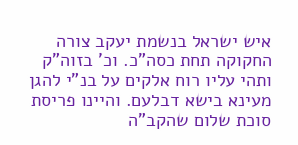איש ישראל בנשמת יעקב צורה החקוקה תחת כסה"כ. וכ' בזוה"ק ותהי עליו רוח אלקים על בנ"י להגן מעינא בישא דבלעם. והיינו פריסת סוכת שלום שהקב"ה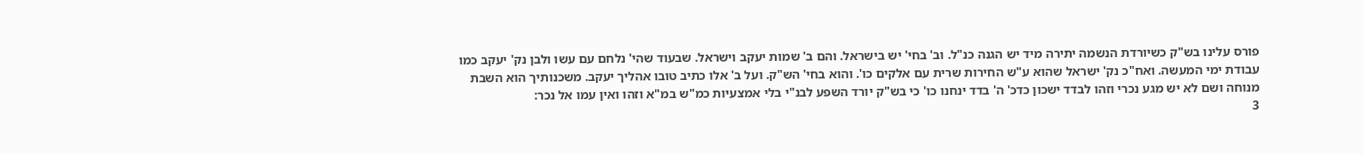פורס עלינו בש"ק כשיורדת הנשמה יתירה מיד יש הגנה כנ"ל. וב' בחי' יש בישראל. והם ב' שמות יעקב וישראל. שבעוד שהי' נלחם עם עשו ולבן נק' יעקב כמו עבודת ימי המעשה. ואח"כ נק' ישראל שהוא ע"ש החירות שרית עם אלקים כו'. והוא בחי' הש"ק. ועל ב' אלו כתיב טובו אהליך יעקב. משכנותיך הוא השבת מנוחה ושם לא יש מגע נכרי וזהו לבדד ישכון כדכ' ה' בדד ינחנו כו' כי בש"ק יורד השפע לבנ"י בלי אמצעיות כמ"ש במ"א וזהו ואין עמו אל נכר:
3